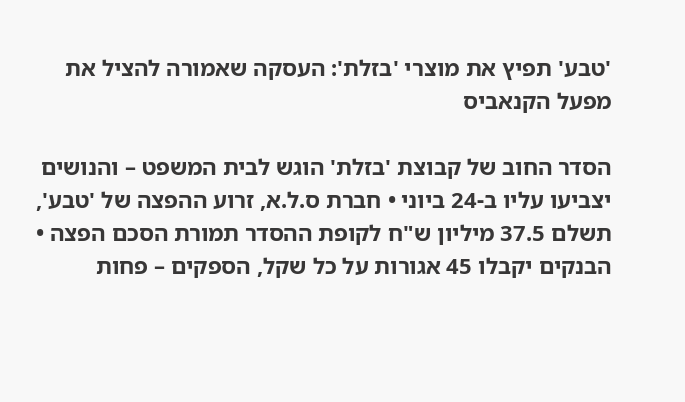'טבע' תפיץ את מוצרי 'בזלת': העסקה שאמורה להציל את מפעל הקנאביס

הסדר החוב של קבוצת 'בזלת' הוגש לבית המשפט – והנושים יצביעו עליו ב-24 ביוני • חברת ס.ל.א, זרוע ההפצה של 'טבע', תשלם 37.5 מיליון ש"ח לקופת ההסדר תמורת הסכם הפצה • הבנקים יקבלו 45 אגורות על כל שקל, הספקים – פחות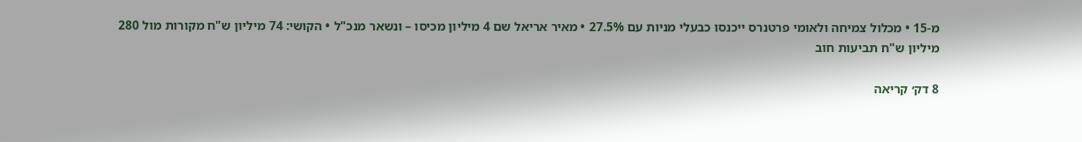מ-15 • מכלול צמיחה ולאומי פרטנרס ייכנסו כבעלי מניות עם 27.5% • מאיר אריאל שם 4 מיליון מכיסו – ונשאר מנכ"ל • הקושי: 74 מיליון ש"ח מקורות מול 280 מיליון ש"ח תביעות חוב

8 דק׳ קריאה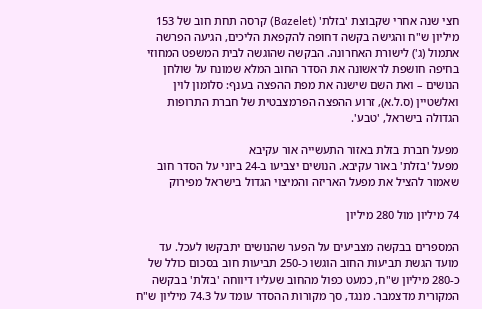חצי שנה אחרי שקבוצת 'בזלת' (Bazelet) קרסה תחת חוב של 153 מיליון ש"ח והגישה בקשה דחופה להקפאת הליכים, הגיעה הפרשה אתמול (ג') לישורת האחרונה. הבקשה שהוגשה לבית המשפט המחוזי בחיפה חושפת לראשונה את הסדר החוב המלא שמונח על שולחן הנושים – ואת השם שישנה את מפת ההפצה בענף: סלומון לוין ואלשטיין (ס.ל.א), זרוע ההפצה הפרמצבטית של חברת התרופות הגדולה בישראל, 'טבע'.

מפעל חברת בזלת באזור התעשייה אור עקיבא
מפעל 'בזלת' באור עקיבא. הנושים יצביעו ב-24 ביוני על הסדר חוב שאמור להציל את מפעל האריזה והמיצוי הגדול בישראל מפירוק

74 מיליון מול 280 מיליון

המספרים בבקשה מצביעים על הפער שהנושים יתבקשו לעכל. עד מועד הגשת תביעות החוב הוגשו כ-250 תביעות חוב בסכום כולל של כ-280 מיליון ש"ח, כמעט כפול מהחוב שעליו דיווחה 'בזלת' בבקשה המקורית מדצמבר. מנגד, סך מקורות ההסדר עומד על 74.3 מיליון ש"ח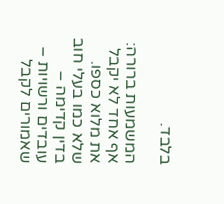בלבד.

המשמעות ברורה: אף אחד לא יקבל את מלוא כספו. שלא כמו בעלי חוב בדין קדימה – עובדים ורשויות – שאמורים לקבל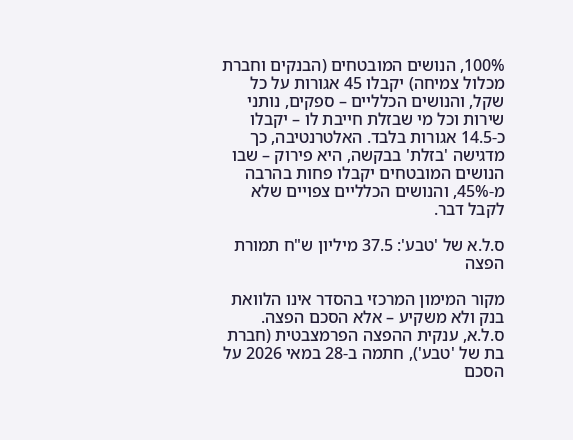100%, הנושים המובטחים (הבנקים וחברת מכלול צמיחה) יקבלו 45 אגורות על כל שקל, והנושים הכלליים – ספקים, נותני שירות וכל מי שבזלת חייבת לו – יקבלו כ-14.5 אגורות בלבד. האלטרנטיבה, כך מדגישה 'בזלת' בבקשה, היא פירוק – שבו הנושים המובטחים יקבלו פחות בהרבה מ-45%, והנושים הכלליים צפויים שלא לקבל דבר.

ס.ל.א של 'טבע': 37.5 מיליון ש"ח תמורת הפצה

מקור המימון המרכזי בהסדר אינו הלוואת בנק ולא משקיע – אלא הסכם הפצה. ס.ל.א, ענקית ההפצה הפרמצבטית (חברת בת של 'טבע'), חתמה ב-28 במאי 2026 על הסכם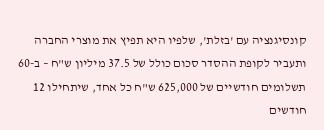קונסיגנציה עם 'בזלת', שלפיו היא תפיץ את מוצרי החברה ותעביר לקופת ההסדר סכום כולל של 37.5 מיליון ש"ח – ב-60 תשלומים חודשיים של 625,000 ש"ח כל אחד, שיתחילו 12 חודשים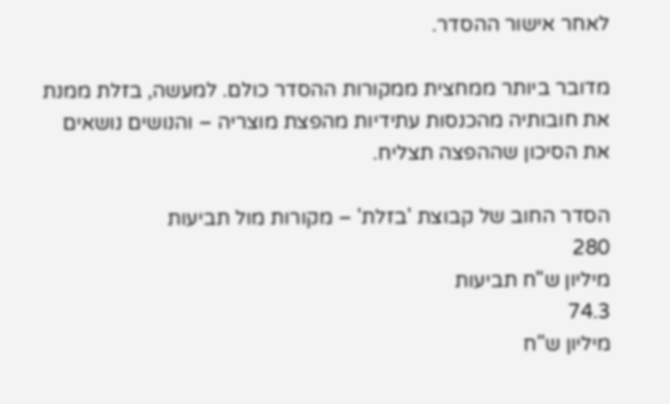לאחר אישור ההסדר.

מדובר ביותר ממחצית ממקורות ההסדר כולם. למעשה, בזלת ממנת את חובותיה מהכנסות עתידיות מהפצת מוצריה – והנושים נושאים את הסיכון שההפצה תצליח.

הסדר החוב של קבוצת 'בזלת' – מקורות מול תביעות
280
מיליון ש"ח תביעות
74.3
מיליון ש"ח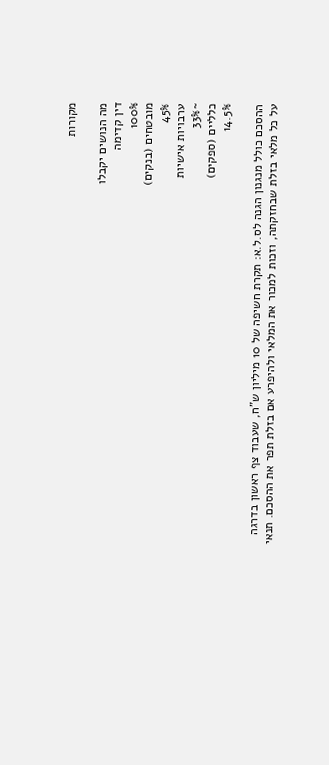מקורות

מה הנושים יקבלו
דין קדימה
100%
מובטחים (בנקים)
45%
ערבויות אישיות
~33%
כלליים (ספקים)
14.5%

ההסכם כולל מנגנון הגנה לס.ל.א: תקרת חשיפה של 10 מיליון ש"ח, שעבוד צף ראשון בדרגה על כל מלאי בזלת שבחזקתה, וזכות למכור את המלאי ולהיפרע אם בזלת תפר את ההסכם. תנאי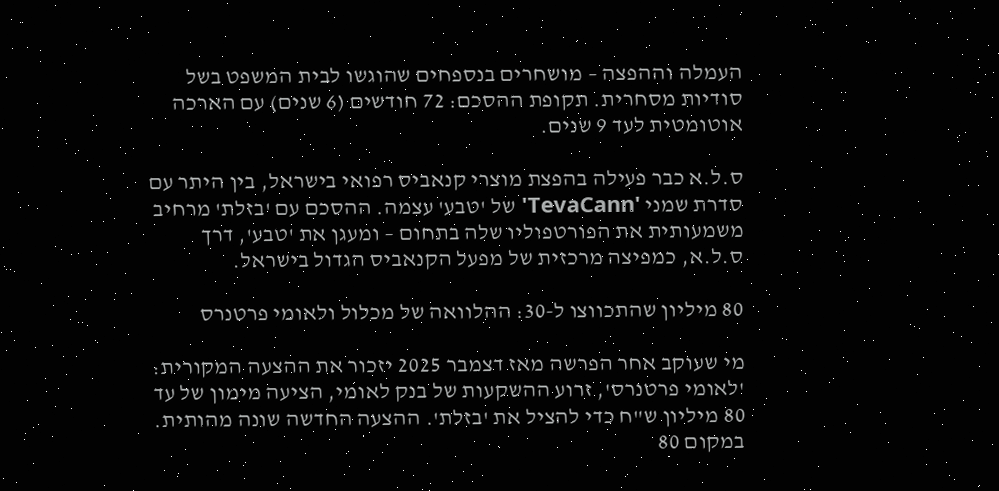העמלה וההפצה – מושחרים בנספחים שהוגשו לבית המשפט בשל סודיות מסחרית. תקופת ההסכם: 72 חודשים (6 שנים) עם הארכה אוטומטית לעד 9 שנים.

ס.ל.א כבר פעילה בהפצת מוצרי קנאביס רפואי בישראל, בין היתר עם סדרת שמני 'TevaCann' של 'טבע' עצמה. ההסכם עם 'בזלת' מרחיב משמעותית את הפורטפוליו שלה בתחום – ומעגן את 'טבע', דרך ס.ל.א, כמפיצה מרכזית של מפעל הקנאביס הגדול בישראל.

80 מיליון שהתכווצו ל-30: ההלוואה של מכלול ולאומי פרטנרס

מי שעוקב אחר הפרשה מאז דצמבר 2025 יזכור את ההצעה המקורית: 'לאומי פרטנרס', זרוע ההשקעות של בנק לאומי, הציעה מימון של עד 80 מיליון ש"ח כדי להציל את 'בזלת'. ההצעה החדשה שונה מהותית. במקום 80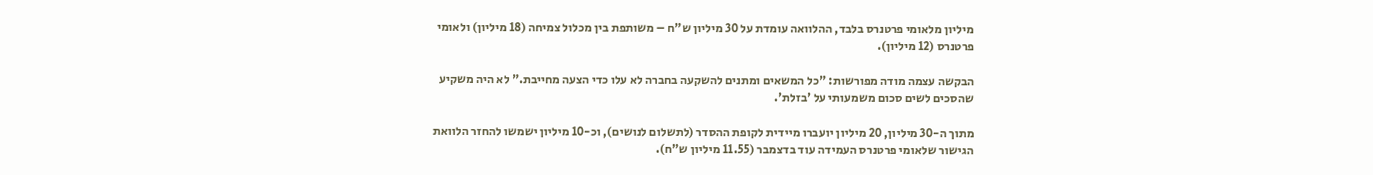מיליון מלאומי פרטנרס בלבד, ההלוואה עומדת על 30 מיליון ש"ח – משותפת בין מכלול צמיחה (18 מיליון) ולאומי פרטנרס (12 מיליון).

הבקשה עצמה מודה מפורשות: "כל המשאים ומתנים להשקעה בחברה לא עלו כדי הצעה מחייבת." לא היה משקיע שהסכים לשים סכום משמעותי על 'בזלת'.

מתוך ה-30 מיליון, 20 מיליון יועברו מיידית לקופת ההסדר (לתשלום לנושים), וכ-10 מיליון ישמשו להחזר הלוואת הגישור שלאומי פרטנרס העמידה עוד בדצמבר (11.55 מיליון ש"ח).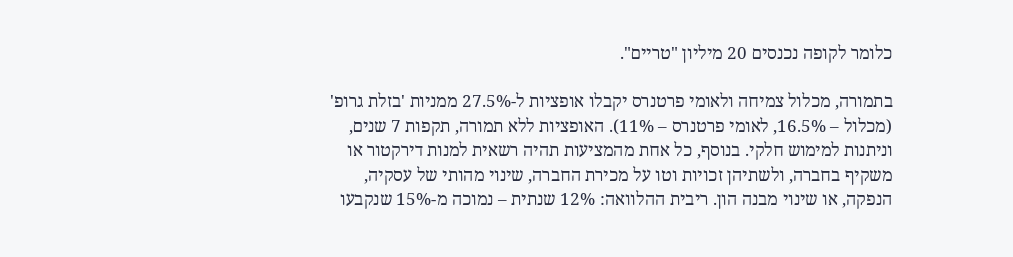כלומר לקופה נכנסים 20 מיליון "טריים".

בתמורה, מכלול צמיחה ולאומי פרטנרס יקבלו אופציות ל-27.5% ממניות 'בזלת גרופ' (מכלול – 16.5%, לאומי פרטנרס – 11%). האופציות ללא תמורה, תקפות 7 שנים, וניתנות למימוש חלקי. בנוסף, כל אחת מהמציעות תהיה רשאית למנות דירקטור או משקיף בחברה, ולשתיהן זכויות וטו על מכירת החברה, שינוי מהותי של עסקיה, הנפקה, או שינוי מבנה הון. ריבית ההלוואה: 12% שנתית – נמוכה מ-15% שנקבעו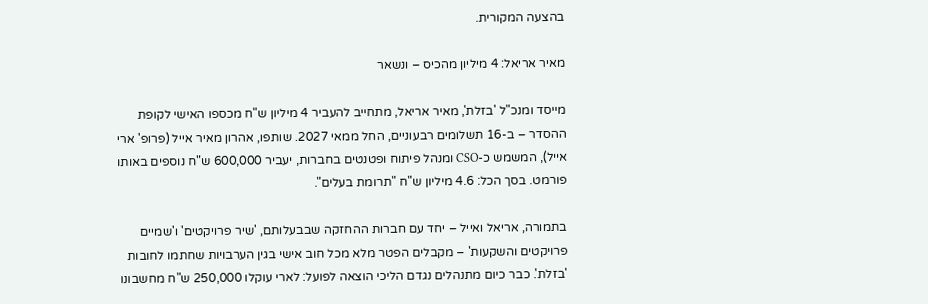בהצעה המקורית.

מאיר אריאל: 4 מיליון מהכיס – ונשאר

מייסד ומנכ"ל 'בזלת', מאיר אריאל, מתחייב להעביר 4 מיליון ש"ח מכספו האישי לקופת ההסדר – ב-16 תשלומים רבעוניים, החל ממאי 2027. שותפו, אהרון מאיר אייל (פרופ' ארי אייל), המשמש כ-CSO ומנהל פיתוח ופטנטים בחברות, יעביר 600,000 ש"ח נוספים באותו פורמט. בסך הכל: 4.6 מיליון ש"ח "תרומת בעלים".

בתמורה, אריאל ואייל – יחד עם חברות ההחזקה שבבעלותם, 'שיר פרויקטים' ו'שמיים פרויקטים והשקעות' – מקבלים הפטר מלא מכל חוב אישי בגין הערבויות שחתמו לחובות 'בזלת'. כבר כיום מתנהלים נגדם הליכי הוצאה לפועל: לארי עוקלו 250,000 ש"ח מחשבונו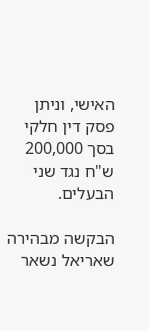האישי, וניתן פסק דין חלקי בסך 200,000 ש"ח נגד שני הבעלים.

הבקשה מבהירה שאריאל נשאר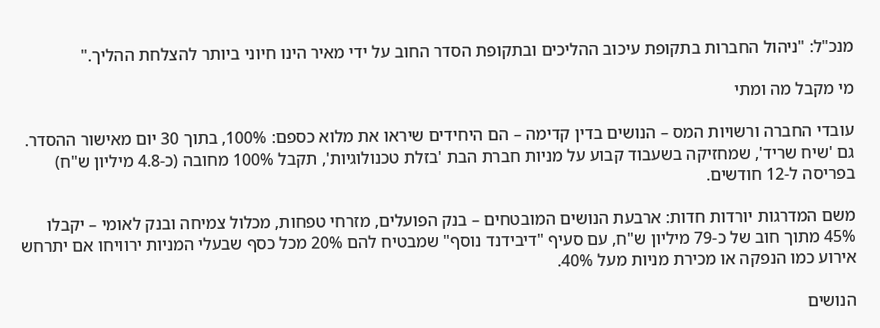מנכ"ל: "ניהול החברות בתקופת עיכוב ההליכים ובתקופת הסדר החוב על ידי מאיר הינו חיוני ביותר להצלחת ההליך."

מי מקבל מה ומתי

עובדי החברה ורשויות המס – הנושים בדין קדימה – הם היחידים שיראו את מלוא כספם: 100%, בתוך 30 יום מאישור ההסדר. גם 'שיח שריד', שמחזיקה בשעבוד קבוע על מניות חברת הבת 'בזלת טכנולוגיות', תקבל 100% מחובה (כ-4.8 מיליון ש"ח) בפריסה ל-12 חודשים.

משם המדרגות יורדות חדות: ארבעת הנושים המובטחים – בנק הפועלים, מזרחי טפחות, מכלול צמיחה ובנק לאומי – יקבלו 45% מתוך חוב של כ-79 מיליון ש"ח, עם סעיף "דיבידנד נוסף" שמבטיח להם 20% מכל כסף שבעלי המניות ירוויחו אם יתרחש אירוע כמו הנפקה או מכירת מניות מעל 40%.

הנושים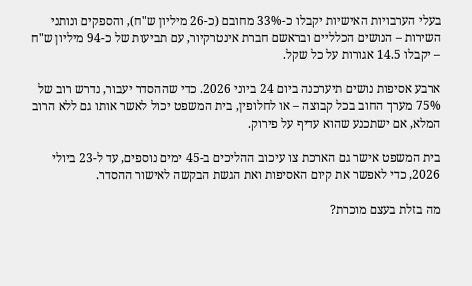בעלי הערבויות האישיות יקבלו כ-33% מחובם (כ-26 מיליון ש"ח), והספקים ונותני השירות – הנושים הכלליים ובראשם חברת אינטרקיור, עם תביעות של כ-94 מיליון ש"ח – יקבלו 14.5 אגורות על כל שקל.

ארבע אסיפות נושים תיערכנה ביום 24 ביוני 2026. כדי שההסדר יעבור, נדרש רוב של 75% מערך החוב בכל קבוצה – או לחלופין, בית המשפט יכול לאשר אותו גם ללא הרוב המלא, אם ישתכנע שהוא עדיף על פירוק.

בית המשפט אישר גם הארכת צו עיכוב ההליכים ב-45 ימים נוספים, עד ל-23 ביולי 2026, כדי לאפשר את קיום האסיפות ואת הגשת הבקשה לאישור ההסדר.

מה בזלת בעצם מוכרת?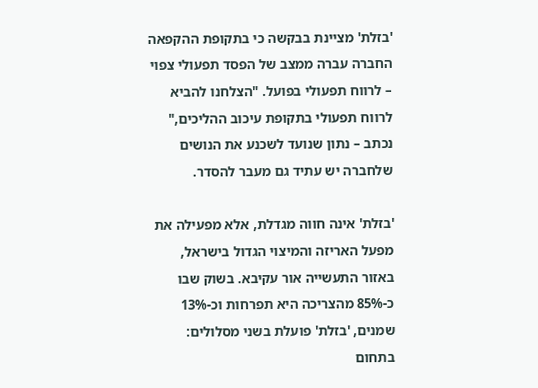'בזלת' מציינת בבקשה כי בתקופת ההקפאה החברה עברה ממצב של הפסד תפעולי צפוי – לרווח תפעולי בפועל. "הצלחנו להביא לרווח תפעולי בתקופת עיכוב ההליכים," נכתב – נתון שנועד לשכנע את הנושים שלחברה יש עתיד גם מעבר להסדר.

'בזלת' אינה חווה מגדלת, אלא מפעילה את מפעל האריזה והמיצוי הגדול בישראל, באזור התעשייה אור עקיבא. בשוק שבו כ-85% מהצריכה היא תפרחות וכ-13% שמנים, 'בזלת' פועלת בשני מסלולים: בתחום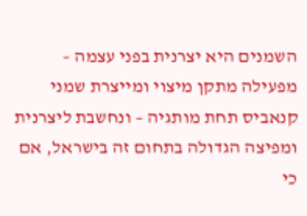השמנים היא יצרנית בפני עצמה – מפעילה מתקן מיצוי ומייצרת שמני קנאביס תחת מותגיה – ונחשבת ליצרנית ומפיצה הגדולה בתחום זה בישראל, אם כי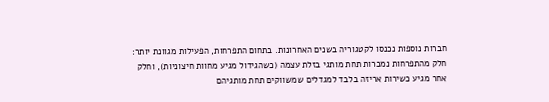חברות נוספות נכנסו לקטגוריה בשנים האחרונות. בתחום התפרחות, הפעילות מגוונת יותר: חלק מהתפרחות נמכרות תחת מותגי בזלת עצמה (כשהגידול מגיע מחוות חיצוניות), וחלק אחר מגיע כשירות אריזה בלבד למגדלים שמשווקים תחת מותגיהם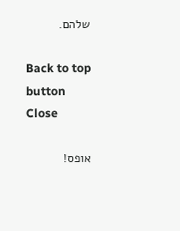שלהם.

Back to top button
Close

אופס!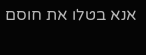אנא בטלו את חוסם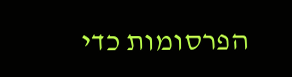הפרסומות כדי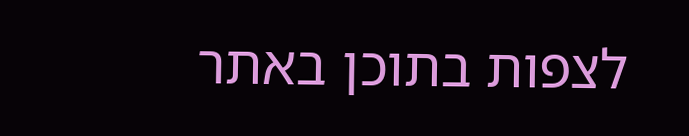לצפות בתוכן באתר